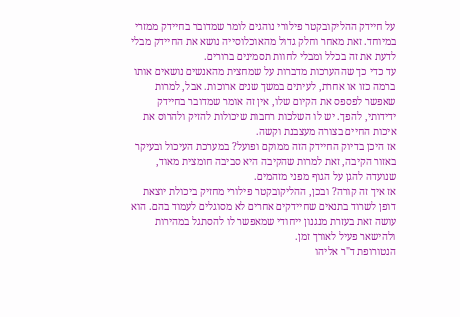על חיידק ההליקובקטר פילורי נוהגים לומר שמדובר בחיידק ממזרי במיוחד. זאת מאחר וחלק גדול מהאוכלוסייה נושא את החיידק מבלי לדעת את זה בכלל ומבלי לחוות תסמינים ברורים.
עד כדי כך שההערכות מדברות על שמחצית מהאנשים נושאים אותו ברמה כזו או אחרת, לעיתים במשך שנים ארוכות. אבל, למרות שאפשר לפספס את הקיום שלו, אין זה אומר שמדובר בחיידק ידידותי, להפך. יש לו השלכות רחבות שיכולות להזיק ולהרוס את איכות החיים בצורה מעצבנת וקשה.
אז היכן בדיוק החיידק הזה ממוקם ופועל? במערכת העיכול ובעיקר באזור הקיבה, זאת למרות שהקיבה היא סביבה חומצית מאוד, שנועדה להגן על הגוף מפני מזהמים.
אז איך זה קורה? ובכן, ההליקובקטר פילורי מחזיק ביכולת יוצאת דופן לשרוד בתנאים שחיידקים אחרים לא מסוגלים לעמוד בהם. הוא עושה זאת בעזרת מנגנון ייחודי שמאפשר לו להסתגל במהירות ולהישאר פעיל לאורך זמן.
הנטורופת ד"ר אליהו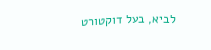לביא, בעל דוקטורט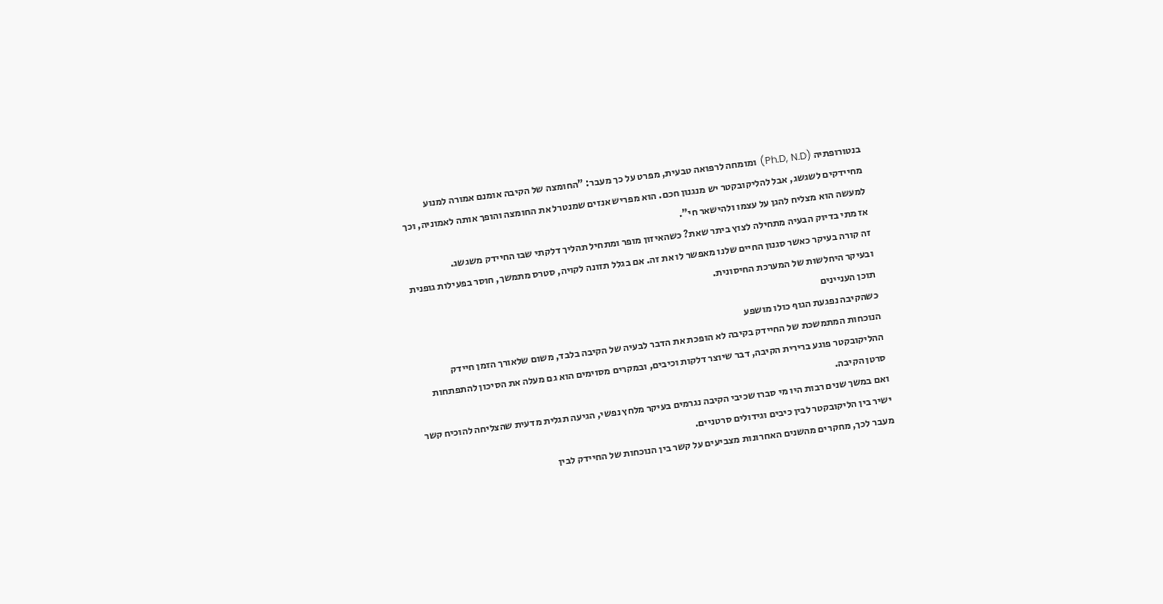בנטורופתיה (Ph.D, N.D) ומומחה לרפואה טבעית, מפרט על כך מעבר: "החומצה של הקיבה אומנם אמורה למנוע מחיידקים לשגשג, אבל להליקובקטר יש מנגנון חכם. הוא מפריש אנזים שמנטרל את החומצה והופך אותה לאמוניה, וכך למעשה הוא מצליח להגן על עצמו ולהישאר חי".
אז מתי בדיוק הבעיה מתחילה לצוץ ביתר שאת? כשהאיזון מופר ומתחיל תהליך דלקתי שבו החיידק משגשג.
זה קורה בעיקר כאשר סגנון החיים שלנו מאפשר לו את זה. אם בגלל תזונה לקויה, סטרס מתמשך, חוסר בפעילות גופנית ובעיקר היחלשות של המערכת החיסונית.
תוכן העניינים
כשהקיבה נפגעת הגוף כולו מושפע
הנוכחות המתמשכת של החיידק בקיבה לא הופכת את הדבר לבעיה של הקיבה בלבד, משום שלאורך הזמן חיידק ההליקובקטר פוגע ברירית הקיבה, דבר שיוצר דלקות וכיבים, ובמקרים מסוימים הוא גם מעלה את הסיכון להתפתחות סרטן הקיבה.
ואם במשך שנים רבות היו מי סברו שכיבי הקיבה נגרמים בעיקר מלחץ נפשי, הגיעה תגלית מדעית שהצליחה להוכיח קשר ישיר בין הליקובקטר לבין כיבים וגידולים סרטניים.
מעבר לכך, מחקרים מהשנים האחרונות מצביעים על קשר בין הנוכחות של החיידק לבין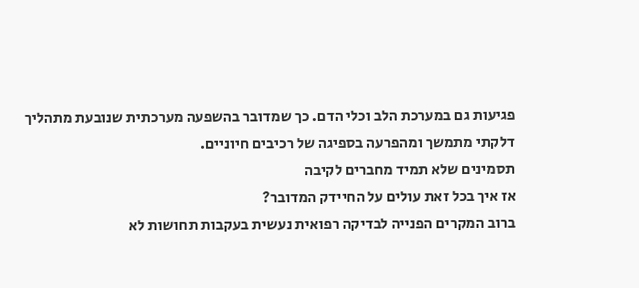פגיעות גם במערכת הלב וכלי הדם. כך שמדובר בהשפעה מערכתית שנובעת מתהליך דלקתי מתמשך ומהפרעה בספיגה של רכיבים חיוניים.
תסמינים שלא תמיד מחברים לקיבה
אז איך בכל זאת עולים על החיידק המדובר?
ברוב המקרים הפנייה לבדיקה רפואית נעשית בעקבות תחושות לא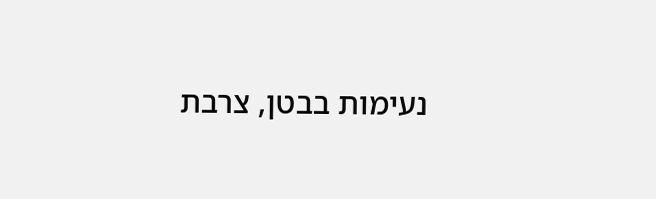נעימות בבטן, צרבת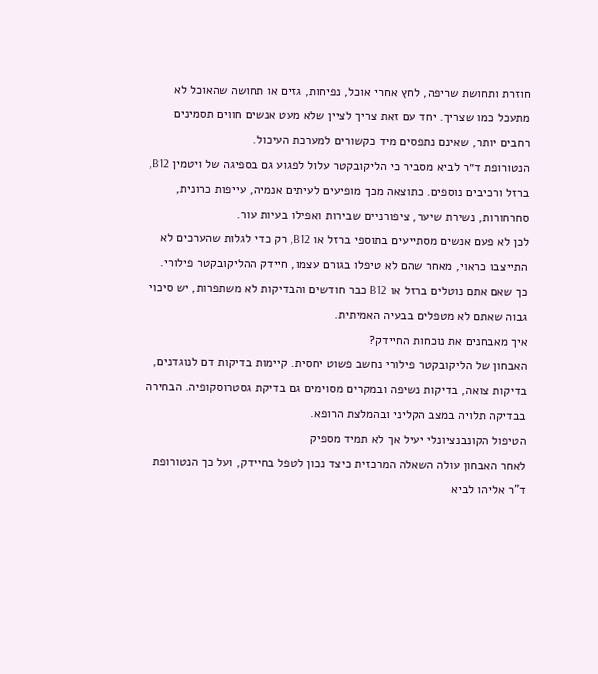חוזרת ותחושת שריפה, לחץ אחרי אוכל, נפיחות, גזים או תחושה שהאוכל לא מתעכל כמו שצריך. יחד עם זאת צריך לציין שלא מעט אנשים חווים תסמינים רחבים יותר, שאינם נתפסים מיד כקשורים למערכת העיכול.
הנטורופת ד״ר לביא מסביר כי הליקובקטר עלול לפגוע גם בספיגה של ויטמין B12, ברזל ורכיבים נוספים. כתוצאה מכך מופיעים לעיתים אנמיה, עייפות כרונית, סחרחורות, נשירת שיער, ציפורניים שבירות ואפילו בעיות עור.
לכן לא פעם אנשים מסתייעים בתוספי ברזל או B12, רק כדי לגלות שהערכים לא התייצבו כראוי, מאחר שהם לא טיפלו בגורם עצמו, חיידק ההליקובקטר פילורי.
כך שאם אתם נוטלים ברזל או B12 כבר חודשים והבדיקות לא משתפרות, יש סיכוי גבוה שאתם לא מטפלים בבעיה האמיתית.
איך מאבחנים את נוכחות החיידק?
האבחון של הליקובקטר פילורי נחשב פשוט יחסית. קיימות בדיקות דם לנוגדנים, בדיקות צואה, בדיקות נשיפה ובמקרים מסוימים גם בדיקת גסטרוסקופיה. הבחירה בבדיקה תלויה במצב הקליני ובהמלצת הרופא.
הטיפול הקונבנציונלי יעיל אך לא תמיד מספיק
לאחר האבחון עולה השאלה המרכזית כיצד נכון לטפל בחיידק, ועל כך הנטורופת ד"ר אליהו לביא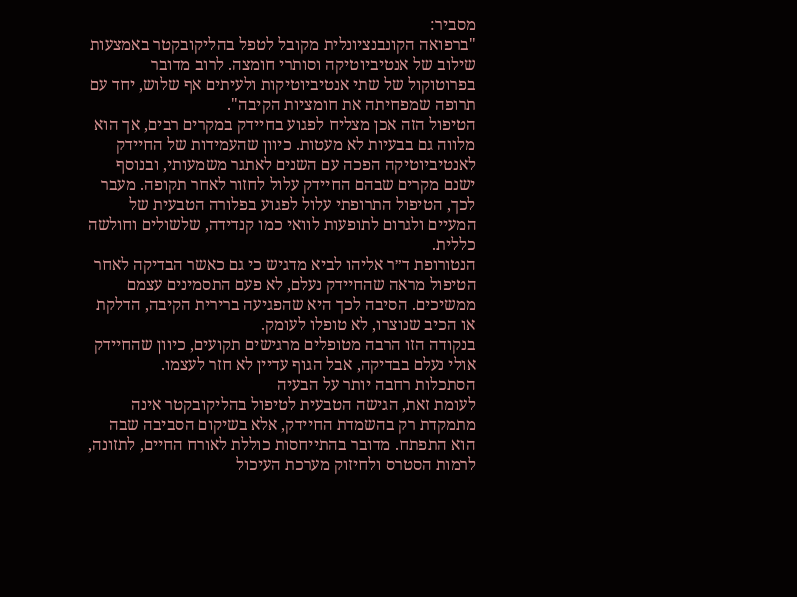מסביר:
"ברפואה הקונבנציונלית מקובל לטפל בהליקובקטר באמצעות שילוב של אנטיביוטיקה וסותרי חומצה. לרוב מדובר בפרוטוקול של שתי אנטיביוטיקות ולעיתים אף שלוש, יחד עם תרופה שמפחיתה את חומציות הקיבה".
הטיפול הזה אכן מצליח לפגוע בחיידק במקרים רבים, אך הוא מלווה גם בבעיות לא מעטות. כיוון שהעמידות של החיידק לאנטיביוטיקה הפכה עם השנים לאתגר משמעותי, ובנוסף ישנם מקרים שבהם החיידק עלול לחזור לאחר תקופה. מעבר לכך, הטיפול התרופתי עלול לפגוע בפלורה הטבעית של המעיים ולגרום לתופעות לוואי כמו קנדידה, שלשולים וחולשה כללית.
הנטורופת ד״ר אליהו לביא מדגיש כי גם כאשר הבדיקה לאחר הטיפול מראה שהחיידק נעלם, לא פעם התסמינים עצמם ממשיכים. הסיבה לכך היא שהפגיעה ברירית הקיבה, הדלקת או הכיב שנוצרו, לא טופלו לעומק.
בנקודה הזו הרבה מטופלים מרגישים תקועים, כיוון שהחיידק אולי נעלם בבדיקה, אבל הגוף עדיין לא חזר לעצמו.
הסתכלות רחבה יותר על הבעיה
לעומת זאת, הגישה הטבעית לטיפול בהליקובקטר אינה מתמקדת רק בהשמדת החיידק, אלא בשיקום הסביבה שבה הוא התפתח. מדובר בהתייחסות כוללת לאורח החיים, לתזונה, לרמות הסטרס ולחיזוק מערכת העיכול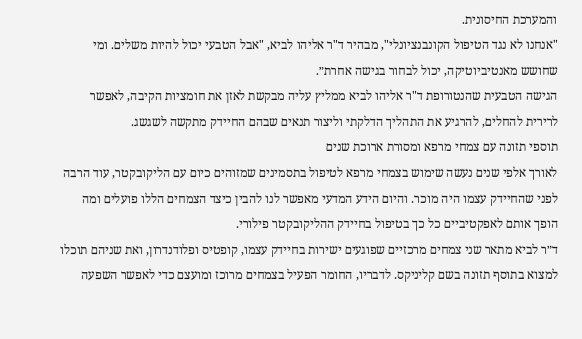והמערכת החיסונית.
"אנחנו לא נגד הטיפול הקונבנציונלי", מבהיר ד"ר אליהו לביא, "אבל הטבעי יכול להיות משלים. ומי שחושש מאנטיביוטיקה, יכול לבחור בגישה אחרת״.
הגישה הטבעית שהנטורופת ד"ר אליהו לביא ממליץ עליה מבקשת לאזן את חומציות הקיבה, לאפשר לרירית להחלים, להרגיע את התהליך הדלקתי וליצור תנאים שבהם החיידק מתקשה לשגשג.
תוספי תזונה עם צמחי מרפא ומסורת ארוכת שנים
לאורך אלפי שנים נעשה שימוש בצמחי מרפא לטיפול בתסמינים שמזוהים כיום עם הליקובקטר, עוד הרבה לפני שהחיידק עצמו היה מוכר. והיום הידע המדעי מאפשר לנו להבין כיצד הצמחים הללו פועלים ומה הופך אותם לאפקטיביים כל כך בטיפול בחיידק ההליקובקטר פילורי.
ד״ר לביא מתאר שני צמחים מרכזיים שפוגעים ישירות בחיידק עצמו, קופטיס ופלודנדרון, ואת שניהם תוכלו למצוא בתוסף תזונה בשם קליניקס. לדבריו, החומר הפעיל בצמחים מרוכז ומועצם כדי לאפשר השפעה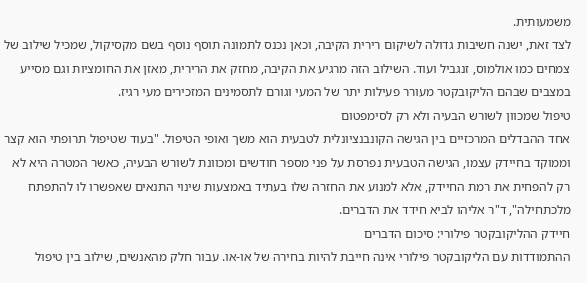משמעותית.
לצד זאת, ישנה חשיבות גדולה לשיקום רירית הקיבה, וכאן נכנס לתמונה תוסף נוסף בשם מקסיקול, שמכיל שילוב של צמחים כמו אולמוס, זנגביל ועוד. השילוב הזה מרגיע את הקיבה, מחזק את הרירית, מאזן את החומציות וגם מסייע במצבים שבהם הליקובקטר מעורר פעילות יתר של המעי וגורם לתסמינים המזכירים מעי רגיז.
טיפול שמכוון לשורש הבעיה ולא רק לסימפטום
אחד ההבדלים המרכזיים בין הגישה הקונבנציונלית לטבעית הוא משך ואופי הטיפול. "בעוד שטיפול תרופתי הוא קצר וממוקד בחיידק עצמו, הגישה הטבעית נפרסת על פני מספר חודשים ומכוונת לשורש הבעיה, כאשר המטרה היא לא רק להפחית את רמת החיידק, אלא למנוע את החזרה שלו בעתיד באמצעות שינוי התנאים שאפשרו לו להתפתח מלכתחילה", ד"ר אליהו לביא חידד את הדברים.
חיידק ההליקובקטר פילורי: סיכום הדברים
ההתמודדות עם הליקובקטר פילורי אינה חייבת להיות בחירה של או-או. עבור חלק מהאנשים, שילוב בין טיפול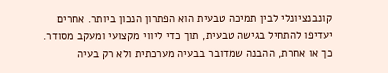קונבנציונלי לבין תמיכה טבעית הוא הפתרון הנכון ביותר. אחרים יעדיפו להתחיל בגישה טבעית, תוך כדי ליווי מקצועי ומעקב מסודר.
כך או אחרת, ההבנה שמדובר בבעיה מערכתית ולא רק בעיה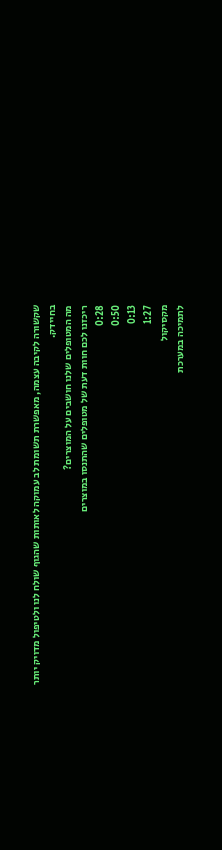שקשורה לקיבה עצמה, מאפשרת תשומת לב עמוקה לאותות שהגוף שולח לנו ולטיפול מדויק יותר בחיידק.
מה המטופלים שלנו חושבים על המוצרים?
ריכזנו לכם חוות דעת של מטופלים שהתנסו במוצרים
0:28
0:50
0:13
1:27
מקסיקול
לתמיכה במערכת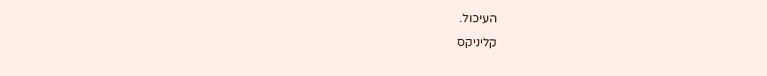העיכול.
קליניקס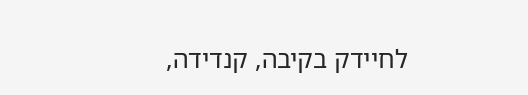לחיידק בקיבה, קנדידה,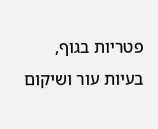פטריות בגוף, בעיות עור ושיקום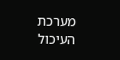מערכת העיכול